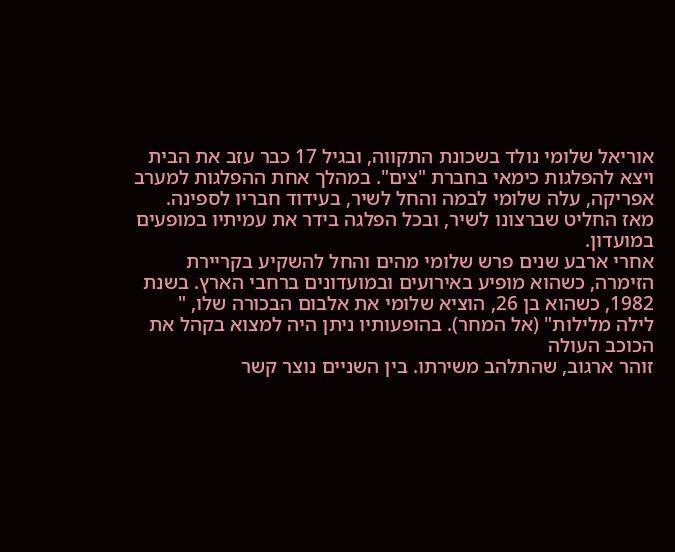אוריאל שלומי נולד בשכונת התקווה, ובגיל 17 כבר עזב את הבית ויצא להפלגות כימאי בחברת "צים". במהלך אחת ההפלגות למערב אפריקה, עלה שלומי לבמה והחל לשיר, בעידוד חבריו לספינה. מאז החליט שברצונו לשיר, ובכל הפלגה בידר את עמיתיו במופעים במועדון.
אחרי ארבע שנים פרש שלומי מהים והחל להשקיע בקריירת הזימרה, כשהוא מופיע באירועים ובמועדונים ברחבי הארץ. בשנת 1982, כשהוא בן 26, הוציא שלומי את אלבום הבכורה שלו, "
לילה מלילות" (אל המחר). בהופעותיו ניתן היה למצוא בקהל את הכוכב העולה
זוהר ארגוב, שהתלהב משירתו. בין השניים נוצר קשר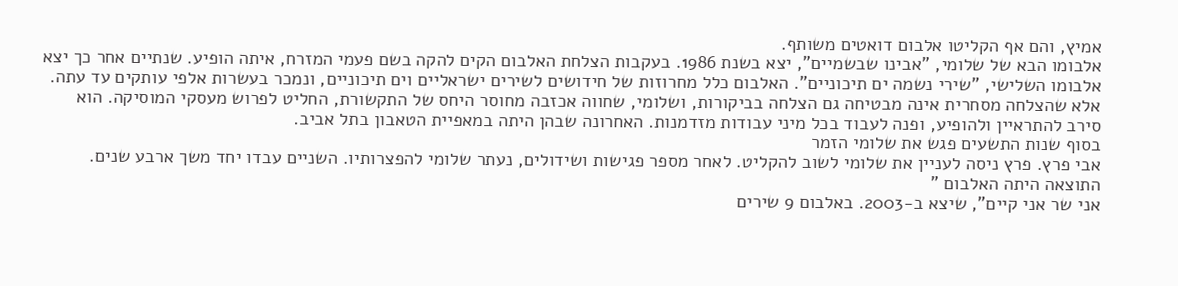אמיץ, והם אף הקליטו אלבום דואטים משותף.
אלבומו הבא של שלומי, "אבינו שבשמיים", יצא בשנת 1986. בעקבות הצלחת האלבום הקים להקה בשם פעמי המזרח, איתה הופיע. שנתיים אחר כך יצא אלבומו השלישי, "שירי נשמה ים תיכוניים". האלבום כלל מחרוזות של חידושים לשירים ישראליים וים תיכוניים, ונמכר בעשרות אלפי עותקים עד עתה. אלא שהצלחה מסחרית אינה מבטיחה גם הצלחה בביקורות, ושלומי, שחווה אכזבה מחוסר היחס של התקשורת, החליט לפרוש מעסקי המוסיקה. הוא סירב להתראיין ולהופיע, ופנה לעבוד בכל מיני עבודות מזדמנות. האחרונה שבהן היתה במאפיית הטאבון בתל אביב.
בסוף שנות התשעים פגש את שלומי הזמר
אבי פרץ. פרץ ניסה לעניין את שלומי לשוב להקליט. לאחר מספר פגישות ושידולים, נעתר שלומי להפצרותיו. השניים עבדו יחד משך ארבע שנים. התוצאה היתה האלבום "
אני שר אני קיים", שיצא ב-2003. באלבום 9 שירים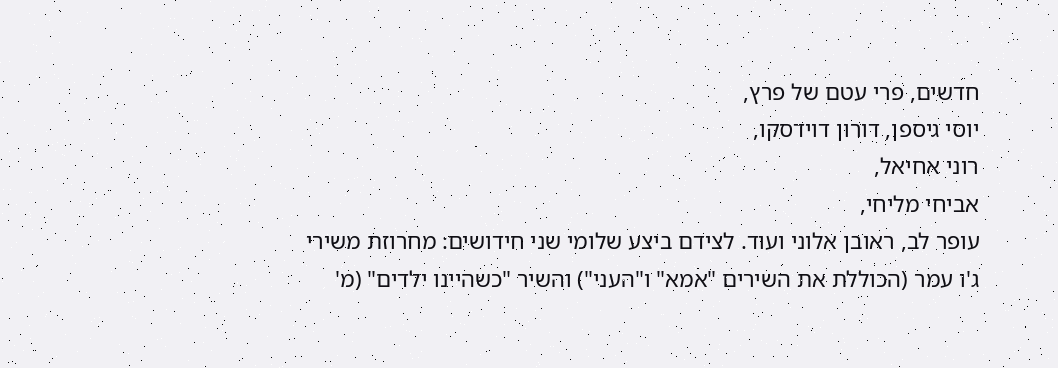חדשים, פרי עטם של פרץ,
יוסי גיספן, דורון דוידסקו,
רוני אחיאל,
אביחי מליחי,
עופר לב, ראובן אלוני ועוד. לצידם ביצע שלומי שני חידושים: מחרוזת משירי
ג'ו עמר (הכוללת את השירים "אמא" ו"העני") והשיר "כשהיינו ילדים" (מ'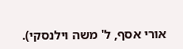אורי אסף, ל' משה וילנסקי).